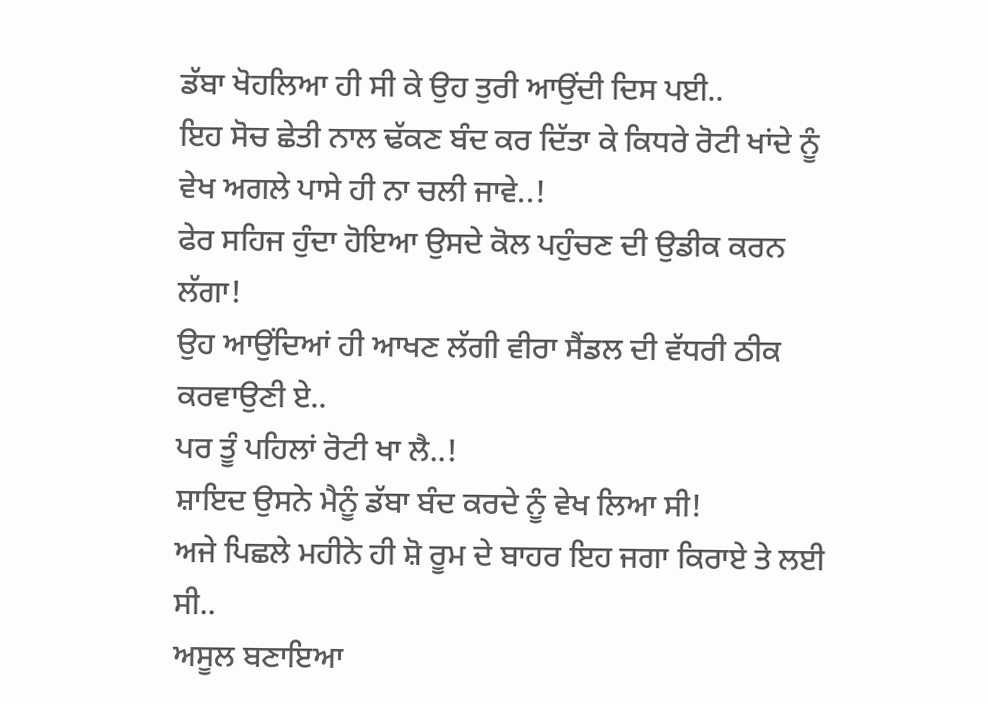ਡੱਬਾ ਖੋਹਲਿਆ ਹੀ ਸੀ ਕੇ ਉਹ ਤੁਰੀ ਆਉਂਦੀ ਦਿਸ ਪਈ..
ਇਹ ਸੋਚ ਛੇਤੀ ਨਾਲ ਢੱਕਣ ਬੰਦ ਕਰ ਦਿੱਤਾ ਕੇ ਕਿਧਰੇ ਰੋਟੀ ਖਾਂਦੇ ਨੂੰ ਵੇਖ ਅਗਲੇ ਪਾਸੇ ਹੀ ਨਾ ਚਲੀ ਜਾਵੇ..!
ਫੇਰ ਸਹਿਜ ਹੁੰਦਾ ਹੋਇਆ ਉਸਦੇ ਕੋਲ ਪਹੁੰਚਣ ਦੀ ਉਡੀਕ ਕਰਨ ਲੱਗਾ!
ਉਹ ਆਉਂਦਿਆਂ ਹੀ ਆਖਣ ਲੱਗੀ ਵੀਰਾ ਸੈਂਡਲ ਦੀ ਵੱਧਰੀ ਠੀਕ ਕਰਵਾਉਣੀ ਏ..
ਪਰ ਤੂੰ ਪਹਿਲਾਂ ਰੋਟੀ ਖਾ ਲੈ..!
ਸ਼ਾਇਦ ਉਸਨੇ ਮੈਨੂੰ ਡੱਬਾ ਬੰਦ ਕਰਦੇ ਨੂੰ ਵੇਖ ਲਿਆ ਸੀ!
ਅਜੇ ਪਿਛਲੇ ਮਹੀਨੇ ਹੀ ਸ਼ੋ ਰੂਮ ਦੇ ਬਾਹਰ ਇਹ ਜਗਾ ਕਿਰਾਏ ਤੇ ਲਈ ਸੀ..
ਅਸੂਲ ਬਣਾਇਆ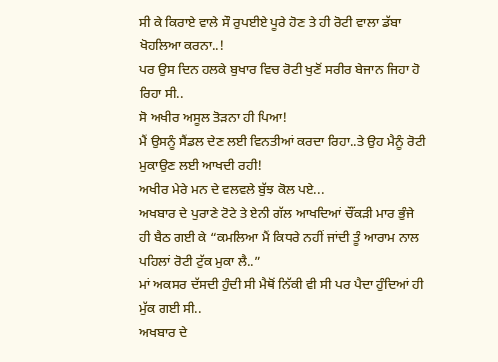ਸੀ ਕੇ ਕਿਰਾਏ ਵਾਲੇ ਸੌ ਰੁਪਈਏ ਪੂਰੇ ਹੋਣ ਤੇ ਹੀ ਰੋਟੀ ਵਾਲਾ ਡੱਬਾ ਖੋਹਲਿਆ ਕਰਨਾ..!
ਪਰ ਉਸ ਦਿਨ ਹਲਕੇ ਬੁਖਾਰ ਵਿਚ ਰੋਟੀ ਖੁਣੋਂ ਸਰੀਰ ਬੇਜਾਨ ਜਿਹਾ ਹੋ ਰਿਹਾ ਸੀ..
ਸੋ ਅਖੀਰ ਅਸੂਲ ਤੋੜਨਾ ਹੀ ਪਿਆ!
ਮੈਂ ਉਸਨੂੰ ਸੈਂਡਲ ਦੇਣ ਲਈ ਵਿਨਤੀਆਂ ਕਰਦਾ ਰਿਹਾ..ਤੇ ਉਹ ਮੈਨੂੰ ਰੋਟੀ ਮੁਕਾਉਣ ਲਈ ਆਖਦੀ ਰਹੀ!
ਅਖੀਰ ਮੇਰੇ ਮਨ ਦੇ ਵਲਵਲੇ ਬੁੱਝ ਕੋਲ ਪਏ...
ਅਖਬਾਰ ਦੇ ਪੁਰਾਣੇ ਟੋਟੇ ਤੇ ਏਨੀ ਗੱਲ ਆਖਦਿਆਂ ਚੌਂਕੜੀ ਮਾਰ ਭੁੰਜੇ ਹੀ ਬੈਠ ਗਈ ਕੇ “ਕਮਲਿਆ ਮੈਂ ਕਿਧਰੇ ਨਹੀਂ ਜਾਂਦੀ ਤੂੰ ਆਰਾਮ ਨਾਲ ਪਹਿਲਾਂ ਰੋਟੀ ਟੁੱਕ ਮੁਕਾ ਲੈ..”
ਮਾਂ ਅਕਸਰ ਦੱਸਦੀ ਹੁੰਦੀ ਸੀ ਮੈਥੋਂ ਨਿੱਕੀ ਵੀ ਸੀ ਪਰ ਪੈਦਾ ਹੁੰਦਿਆਂ ਹੀ ਮੁੱਕ ਗਈ ਸੀ..
ਅਖਬਾਰ ਦੇ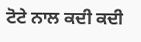ਟੋਟੇ ਨਾਲ ਕਦੀ ਕਦੀ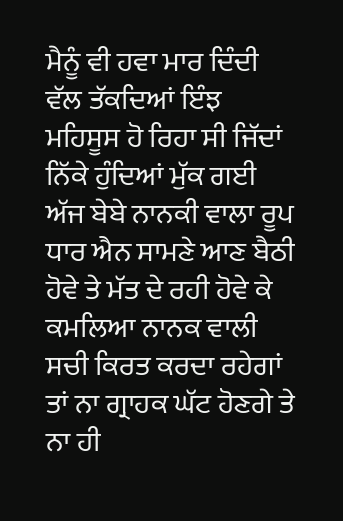ਮੈਨੂੰ ਵੀ ਹਵਾ ਮਾਰ ਦਿੰਦੀ ਵੱਲ ਤੱਕਦਿਆਂ ਇੰਝ ਮਹਿਸੂਸ ਹੋ ਰਿਹਾ ਸੀ ਜਿੱਦਾਂ ਨਿੱਕੇ ਹੁੰਦਿਆਂ ਮੁੱਕ ਗਈ ਅੱਜ ਬੇਬੇ ਨਾਨਕੀ ਵਾਲਾ ਰੂਪ ਧਾਰ ਐਨ ਸਾਮਣੇ ਆਣ ਬੈਠੀ ਹੋਵੇ ਤੇ ਮੱਤ ਦੇ ਰਹੀ ਹੋਵੇ ਕੇ ਕਮਲਿਆ ਨਾਨਕ ਵਾਲੀ ਸਚੀ ਕਿਰਤ ਕਰਦਾ ਰਹੇਗਾਂ ਤਾਂ ਨਾ ਗ੍ਰਾਹਕ ਘੱਟ ਹੋਣਗੇ ਤੇ ਨਾ ਹੀ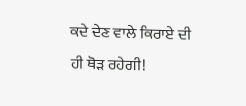ਕਦੇ ਦੇਣ ਵਾਲੇ ਕਿਰਾਏ ਦੀ ਹੀ ਥੋੜ ਰਹੇਗੀ!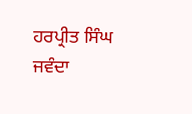ਹਰਪ੍ਰੀਤ ਸਿੰਘ ਜਵੰਦਾ